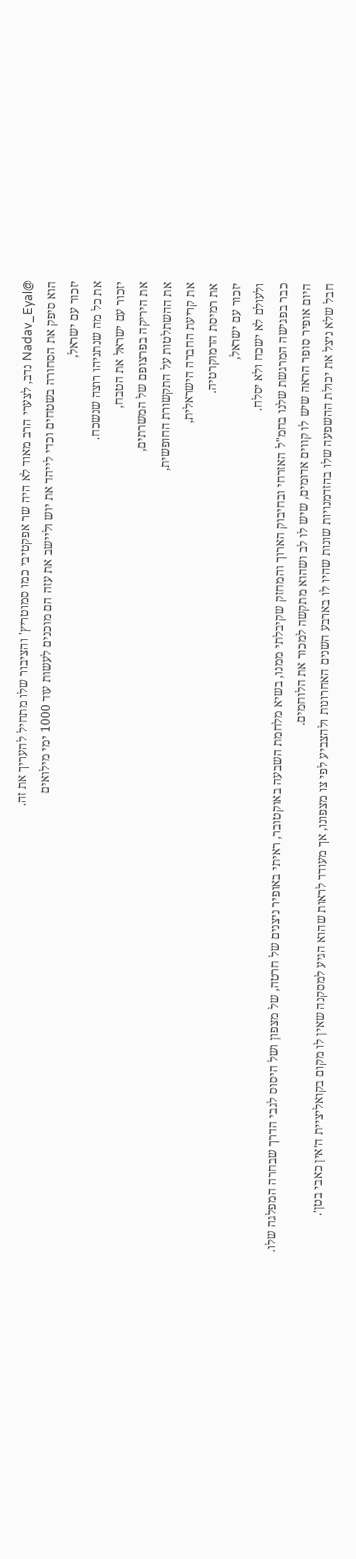@Nadav_Eyal נדב, לצערי הרב מאוד לא היה שר אפקטיבי כמו סמוטריץ' והציבור שלו מתחיל להעריך את זה.
הוא סיפק את הסחורה בשטחים וכדי לייהד את יוש וליישב את עזה הם מוכנים לעשות עוד 1000 ימי מילואים
יזכור עם ישראל,
את כל מה שנתניהו רוצה שנשכח.
יזכור עם ישראל את הטבח,
את היריקה בפרצופם של המשרתים,
את ההשתלטות על התקשורת החופשית,
את קריעת החברה הישראלית,
את רמיסת הדמוקרטיה.
יזכור עם ישראל,
ולעולם לא ישכח ולא יסלח.
כבר בפגישה המרגשת שלנו בחמ"ל האזרחי ובחיבוק הארוך והמחזק שקיבלתי ממנו, בשיא מלחמת השבעה באוקטובר, ראיתי באופיר ניצנים של חרטה, של מצפון ושל היסוס לגבי הדרך שבחרה המפלגה שלו.
היום אופיר סופר הראה שיש לו קווים אדומים, שיש לו לב ושהוא מתקשה למכור את הלוחמים.
חבל שלא ניצל את יכולת ההשפעה שלו בהזדמנויות שונות שהיו לו בארבע השנים האחרונות ולהצביע לפי צו מצפונו, אך מעודד לראות שהוא הגיע למסקנה שאין לו מקום בקואליציית ה׳אין כאבי בטן׳.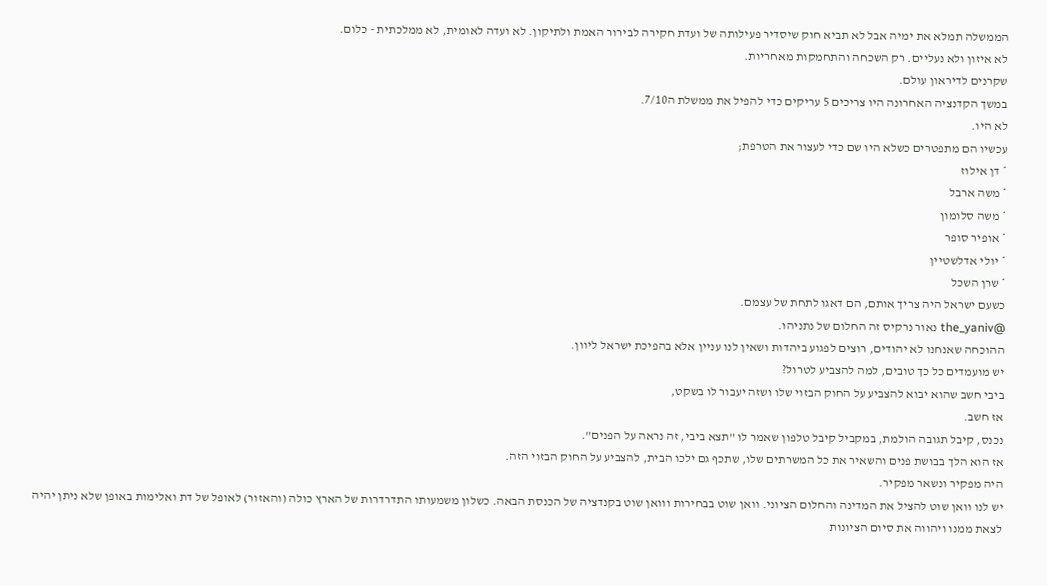הממשלה תמלא את ימיה אבל לא תביא חוק שיסדיר פעילותה של ועדת חקירה לבירור האמת ולתיקון. לא ועדה לאומית, לא ממלכתית - כלום.
לא איזון ולא נעליים. רק השכחה והתחמקות מאחריות.
שקרנים לדיראון עולם.
במשך הקדנציה האחרונה היו צריכים 5 עריקים כדי להפיל את ממשלת ה7/10.
לא היו.
עכשיו הם מתפטרים כשלא היו שם כדי לעצור את הטרפת;
* דן אילוז
* משה ארבל
* משה סלומון
* אופיר סופר
* יולי אדלשטיין
* שרן השכל
כשעם ישראל היה צריך אותם, הם דאגו לתחת של עצמם.
@the_yaniv נאור נרקיס זה החלום של נתניהו.
ההוכחה שאנחנו לא יהודים, רוצים לפגוע ביהדות ושאין לנו עניין אלא בהפיכת ישראל ליוון.
יש מועמדים כל כך טובים, למה להצביע לטרול?
ביבי חשב שהוא יבוא להצביע על החוק הבזוי שלו ושזה יעבור לו בשקט,
אז חשב.
נכנס, קיבל תגובה הולמת, במקביל קיבל טלפון שאמר לו "תצא ביבי, זה נראה על הפנים".
אז הוא הלך בבושת פנים והשאיר את כל המשרתים שלו, שתכף גם ילכו הבית, להצביע על החוק הבזוי הזה.
היה מפקיר ונשאר מפקיר.
יש לנו וואן שוט להציל את המדינה והחלום הציוני. וואן שוט בבחירות ווואן שוט בקנדציה של הכנסת הבאה. כשלון משמעותו התדרדרות של הארץ כולה (והאזור) לאופל של דת ואלימות באופן שלא ניתן יהיה לצאת ממנו ויהווה את סיום הציונות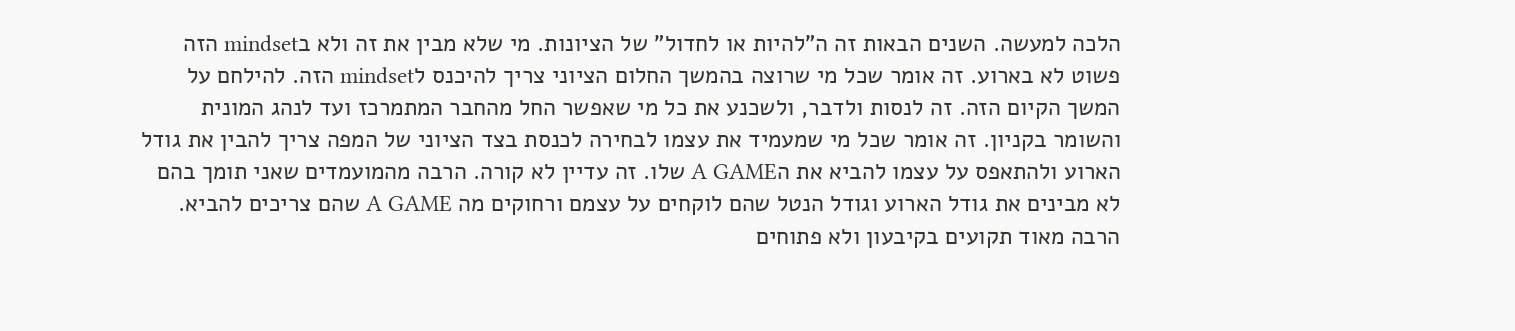הלכה למעשה. השנים הבאות זה ה"להיות או לחדול" של הציונות. מי שלא מבין את זה ולא בmindset הזה פשוט לא בארוע. זה אומר שכל מי שרוצה בהמשך החלום הציוני צריך להיכנס לmindset הזה. להילחם על המשך הקיום הזה. זה לנסות ולדבר, ולשכנע את כל מי שאפשר החל מהחבר המתמרכז ועד לנהג המונית והשומר בקניון. זה אומר שכל מי שמעמיד את עצמו לבחירה לכנסת בצד הציוני של המפה צריך להבין את גודל הארוע ולהתאפס על עצמו להביא את הA GAME שלו. זה עדיין לא קורה. הרבה מהמועמדים שאני תומך בהם לא מבינים את גודל הארוע וגודל הנטל שהם לוקחים על עצמם ורחוקים מה A GAME שהם צריכים להביא. הרבה מאוד תקועים בקיבעון ולא פתוחים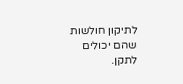לתיקון חולשות שהם יכולים לתקן.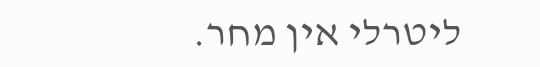ליטרלי אין מחר.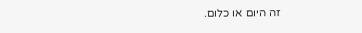זה היום או כלום.